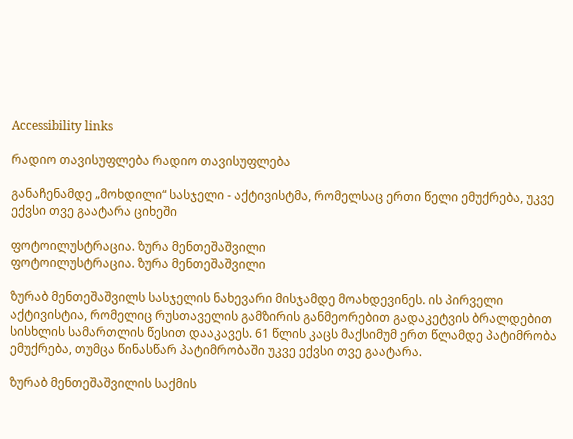Accessibility links

რადიო თავისუფლება რადიო თავისუფლება

განაჩენამდე „მოხდილი“ სასჯელი - აქტივისტმა, რომელსაც ერთი წელი ემუქრება, უკვე ექვსი თვე გაატარა ციხეში

ფოტოილუსტრაცია. ზურა მენთეშაშვილი
ფოტოილუსტრაცია. ზურა მენთეშაშვილი

ზურაბ მენთეშაშვილს სასჯელის ნახევარი მისჯამდე მოახდევინეს. ის პირველი აქტივისტია, რომელიც რუსთაველის გამზირის განმეორებით გადაკეტვის ბრალდებით სისხლის სამართლის წესით დააკავეს. 61 წლის კაცს მაქსიმუმ ერთ წლამდე პატიმრობა ემუქრება, თუმცა წინასწარ პატიმრობაში უკვე ექვსი თვე გაატარა.

ზურაბ მენთეშაშვილის საქმის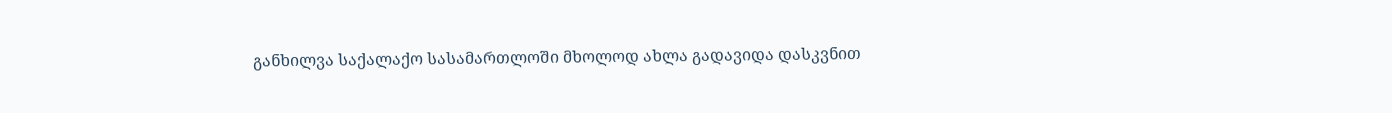განხილვა საქალაქო სასამართლოში მხოლოდ ახლა გადავიდა დასკვნით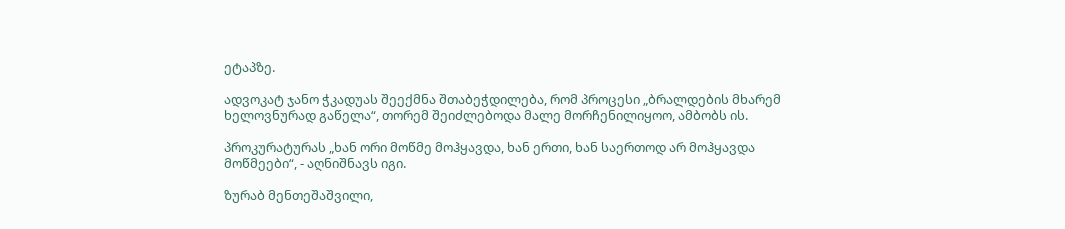ეტაპზე.

ადვოკატ ჯანო ჭკადუას შეექმნა შთაბეჭდილება, რომ პროცესი „ბრალდების მხარემ ხელოვნურად გაწელა“, თორემ შეიძლებოდა მალე მორჩენილიყოო, ამბობს ის.

პროკურატურას „ხან ორი მოწმე მოჰყავდა, ხან ერთი, ხან საერთოდ არ მოჰყავდა მოწმეები“, - აღნიშნავს იგი.

ზურაბ მენთეშაშვილი,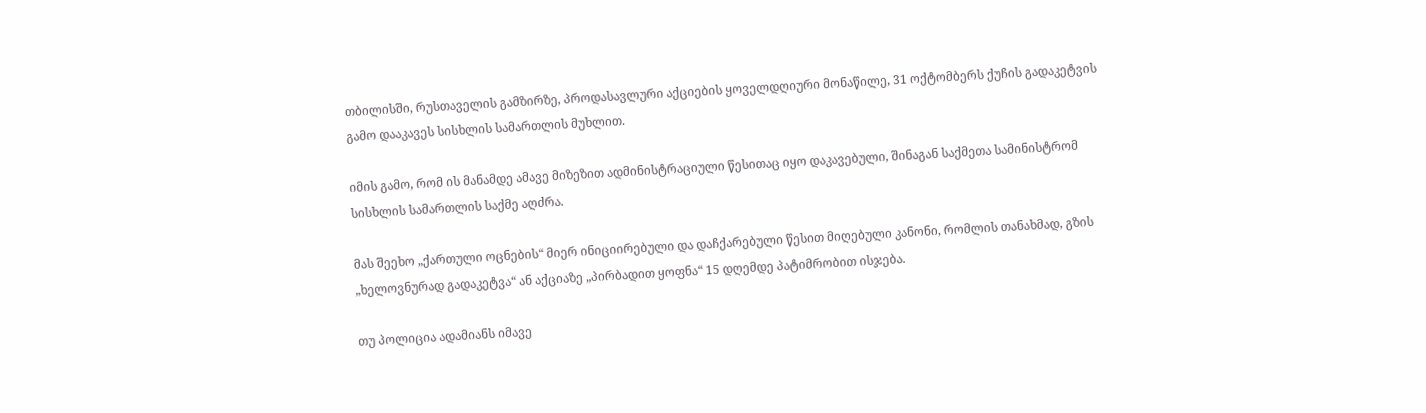თბილისში, რუსთაველის გამზირზე, პროდასავლური აქციების ყოველდღიური მონაწილე, 31 ოქტომბერს ქუჩის გადაკეტვის გამო დააკავეს სისხლის სამართლის მუხლით.

იმის გამო, რომ ის მანამდე ამავე მიზეზით ადმინისტრაციული წესითაც იყო დაკავებული, შინაგან საქმეთა სამინისტრომ სისხლის სამართლის საქმე აღძრა.

მას შეეხო „ქართული ოცნების“ მიერ ინიციირებული და დაჩქარებული წესით მიღებული კანონი, რომლის თანახმად, გზის „ხელოვნურად გადაკეტვა“ ან აქციაზე „პირბადით ყოფნა“ 15 დღემდე პატიმრობით ისჯება.

თუ პოლიცია ადამიანს იმავე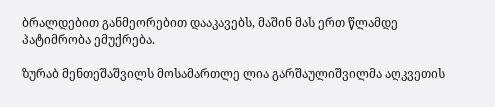ბრალდებით განმეორებით დააკავებს, მაშინ მას ერთ წლამდე პატიმრობა ემუქრება.

ზურაბ მენთეშაშვილს მოსამართლე ლია გარშაულიშვილმა აღკვეთის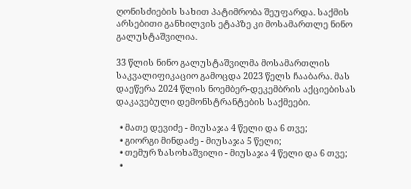ღონისძიების სახით პატიმრობა შეუფარდა. საქმის არსებითი განხილვის ეტაპზე კი მოსამართლე ნინო გალუსტაშვილია.

33 წლის ნინო გალუსტაშვილმა მოსამართლის საკვალიფიკაციო გამოცდა 2023 წელს ჩააბარა. მას დაეწერა 2024 წლის ნოემბერ-დეკემბრის აქციებისას დაკავებული დემონსტრანტების საქმეები.

  • მათე დევიძე - მიუსაჯა 4 წელი და 6 თვე;
  • გიორგი მინდაძე - მიუსაჯა 5 წელი;
  • თემურ ზასოხაშვილი - მიუსაჯა 4 წელი და 6 თვე;
  •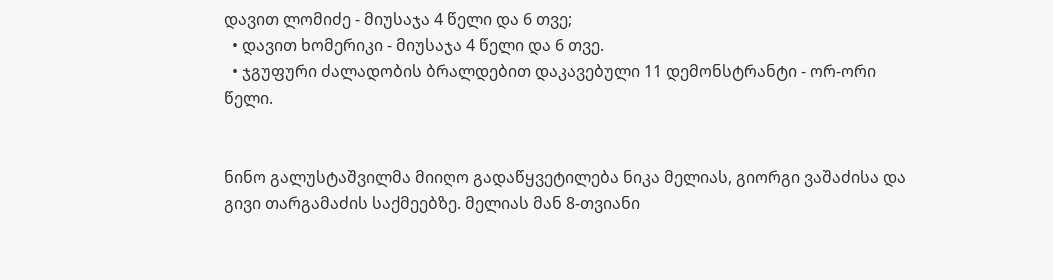დავით ლომიძე - მიუსაჯა 4 წელი და 6 თვე;
  • დავით ხომერიკი - მიუსაჯა 4 წელი და 6 თვე.
  • ჯგუფური ძალადობის ბრალდებით დაკავებული 11 დემონსტრანტი - ორ-ორი წელი.


ნინო გალუსტაშვილმა მიიღო გადაწყვეტილება ნიკა მელიას, გიორგი ვაშაძისა და გივი თარგამაძის საქმეებზე. მელიას მან 8-თვიანი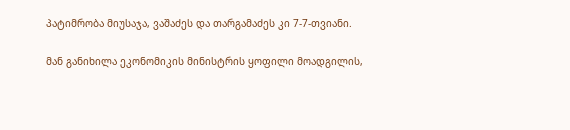პატიმრობა მიუსაჯა, ვაშაძეს და თარგამაძეს კი 7-7-თვიანი.

მან განიხილა ეკონომიკის მინისტრის ყოფილი მოადგილის,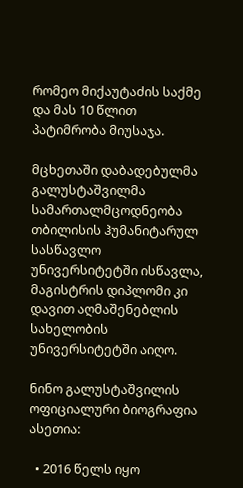რომეო მიქაუტაძის საქმე და მას 10 წლით პატიმრობა მიუსაჯა.

მცხეთაში დაბადებულმა გალუსტაშვილმა სამართალმცოდნეობა თბილისის ჰუმანიტარულ სასწავლო უნივერსიტეტში ისწავლა, მაგისტრის დიპლომი კი დავით აღმაშენებლის სახელობის უნივერსიტეტში აიღო.

ნინო გალუსტაშვილის ოფიციალური ბიოგრაფია ასეთია:

  • 2016 წელს იყო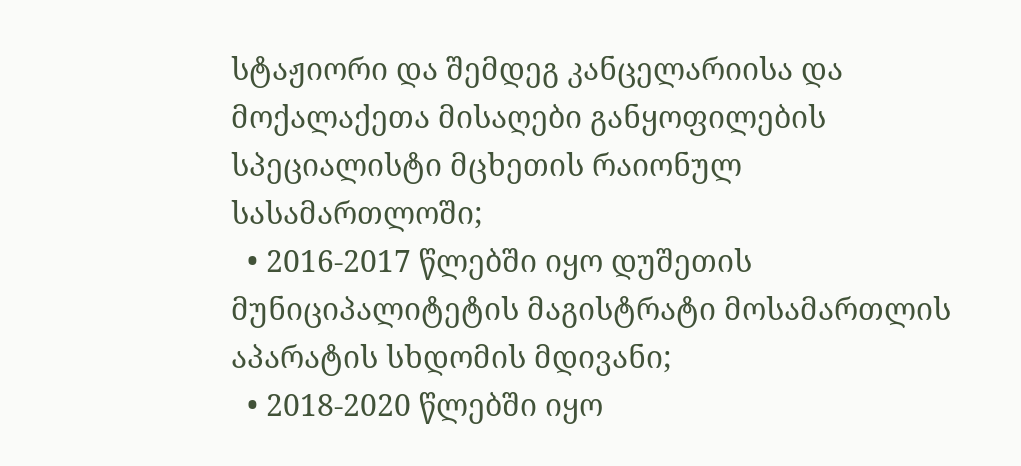სტაჟიორი და შემდეგ კანცელარიისა და მოქალაქეთა მისაღები განყოფილების სპეციალისტი მცხეთის რაიონულ სასამართლოში;
  • 2016-2017 წლებში იყო დუშეთის მუნიციპალიტეტის მაგისტრატი მოსამართლის აპარატის სხდომის მდივანი;
  • 2018-2020 წლებში იყო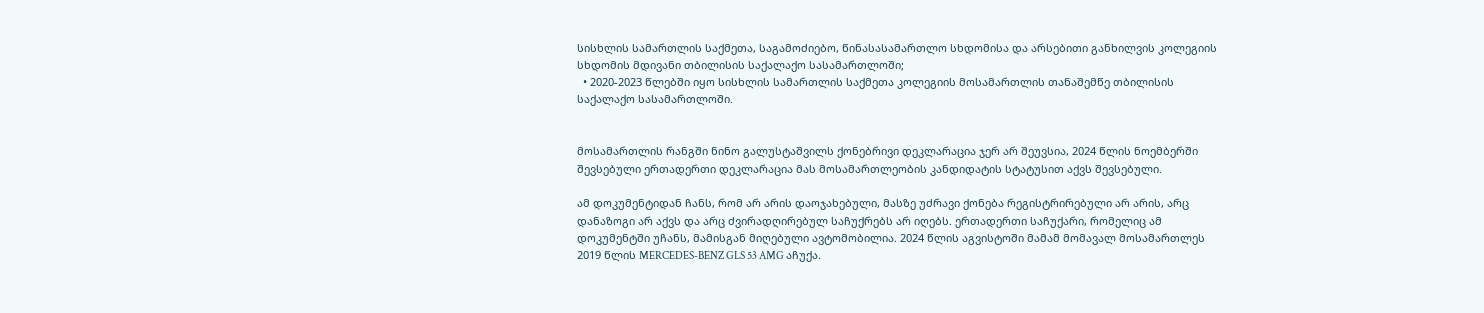სისხლის სამართლის საქმეთა, საგამოძიებო, წინასასამართლო სხდომისა და არსებითი განხილვის კოლეგიის სხდომის მდივანი თბილისის საქალაქო სასამართლოში;
  • 2020-2023 წლებში იყო სისხლის სამართლის საქმეთა კოლეგიის მოსამართლის თანაშემწე თბილისის საქალაქო სასამართლოში.


მოსამართლის რანგში ნინო გალუსტაშვილს ქონებრივი დეკლარაცია ჯერ არ შეუვსია, 2024 წლის ნოემბერში შევსებული ერთადერთი დეკლარაცია მას მოსამართლეობის კანდიდატის სტატუსით აქვს შევსებული.

ამ დოკუმენტიდან ჩანს, რომ არ არის დაოჯახებული, მასზე უძრავი ქონება რეგისტრირებული არ არის, არც დანაზოგი არ აქვს და არც ძვირადღირებულ საჩუქრებს არ იღებს. ერთადერთი საჩუქარი, რომელიც ამ დოკუმენტში უჩანს, მამისგან მიღებული ავტომობილია. 2024 წლის აგვისტოში მამამ მომავალ მოსამართლეს 2019 წლის MERCEDES-BENZ GLS 53 AMG აჩუქა.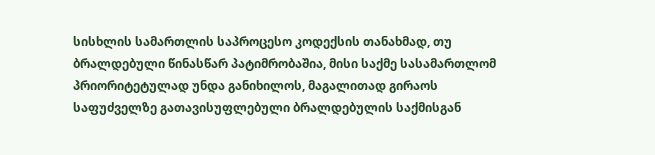სისხლის სამართლის საპროცესო კოდექსის თანახმად, თუ ბრალდებული წინასწარ პატიმრობაშია, მისი საქმე სასამართლომ პრიორიტეტულად უნდა განიხილოს, მაგალითად გირაოს საფუძველზე გათავისუფლებული ბრალდებულის საქმისგან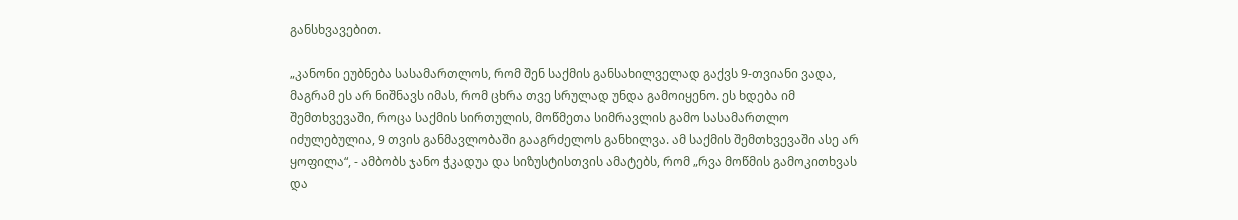განსხვავებით.

„კანონი ეუბნება სასამართლოს, რომ შენ საქმის განსახილველად გაქვს 9-თვიანი ვადა, მაგრამ ეს არ ნიშნავს იმას, რომ ცხრა თვე სრულად უნდა გამოიყენო. ეს ხდება იმ შემთხვევაში, როცა საქმის სირთულის, მოწმეთა სიმრავლის გამო სასამართლო იძულებულია, 9 თვის განმავლობაში გააგრძელოს განხილვა. ამ საქმის შემთხვევაში ასე არ ყოფილა“, - ამბობს ჯანო ჭკადუა და სიზუსტისთვის ამატებს, რომ „რვა მოწმის გამოკითხვას და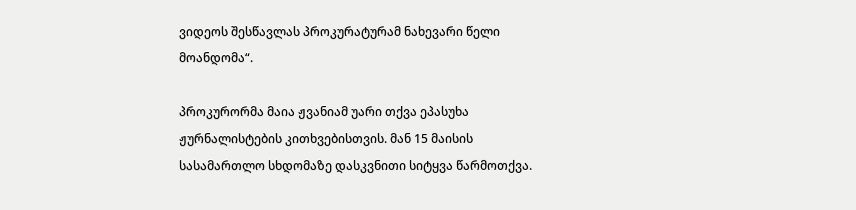ვიდეოს შესწავლას პროკურატურამ ნახევარი წელი მოანდომა“.

პროკურორმა მაია ჟვანიამ უარი თქვა ეპასუხა ჟურნალისტების კითხვებისთვის. მან 15 მაისის სასამართლო სხდომაზე დასკვნითი სიტყვა წარმოთქვა.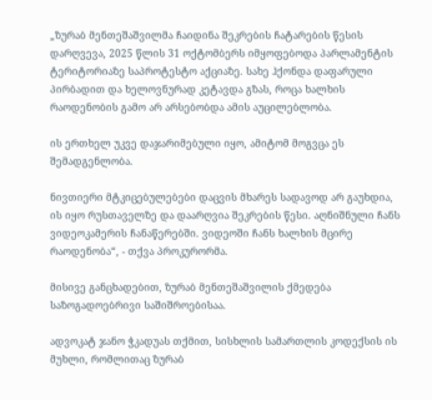„ზურაბ მენთეშაშვილმა ჩაიდინა შეკრების ჩატარების წესის დარღვევა, 2025 წლის 31 ოქტომბერს იმყოფებოდა პარლამენტის ტერიტორიაზე საპროტესტო აქციაზე. სახე ჰქონდა დაფარული პირბადით და ხელოვნურად კეტავდა გზას, როცა ხალხის რაოდენობის გამო არ არსებობდა ამის აუცილებლობა.

ის ერთხელ უკვე დაჯარიმებული იყო, ამიტომ მოგვცა ეს შემადგენლობა.

ნივთიერი მტკიცებულებები დაცვის მხარეს სადავოდ არ გაუხდია, ის იყო რუსთაველზე და დაარღვია შეკრების წესი. აღნიშნული ჩანს ვიდეოკამერის ჩანაწერებში. ვიდეოში ჩანს ხალხის მცირე რაოდენობა“, - თქვა პროკურორმა.

მისივე განცხადებით, ზურაბ მენთეშაშვილის ქმედება საზოგადოებრივი საშიშროებისაა.

ადვოკატ ჯანო ჭკადუას თქმით, სისხლის სამართლის კოდექსის ის მუხლი, რომლითაც ზურაბ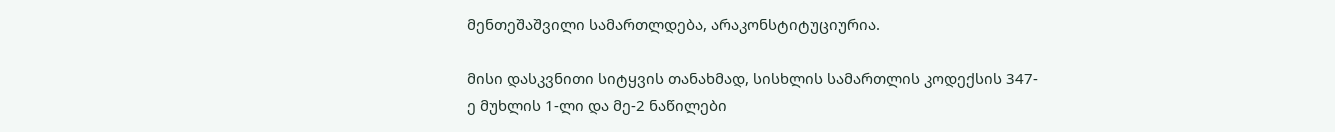მენთეშაშვილი სამართლდება, არაკონსტიტუციურია.

მისი დასკვნითი სიტყვის თანახმად, სისხლის სამართლის კოდექსის 347-ე მუხლის 1-ლი და მე-2 ნაწილები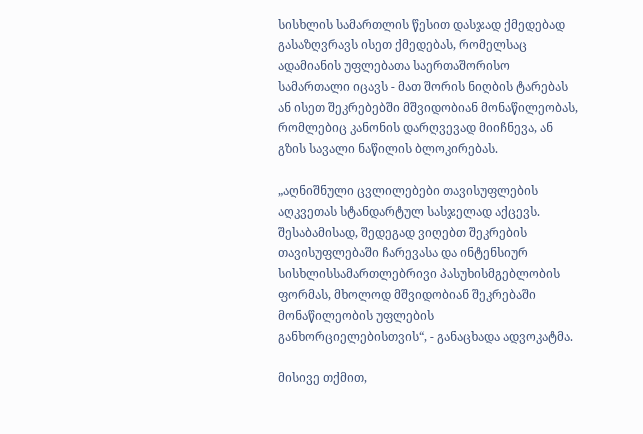სისხლის სამართლის წესით დასჯად ქმედებად გასაზღვრავს ისეთ ქმედებას, რომელსაც ადამიანის უფლებათა საერთაშორისო სამართალი იცავს - მათ შორის ნიღბის ტარებას ან ისეთ შეკრებებში მშვიდობიან მონაწილეობას, რომლებიც კანონის დარღვევად მიიჩნევა, ან გზის სავალი ნაწილის ბლოკირებას.

„აღნიშნული ცვლილებები თავისუფლების აღკვეთას სტანდარტულ სასჯელად აქცევს. შესაბამისად, შედეგად ვიღებთ შეკრების თავისუფლებაში ჩარევასა და ინტენსიურ სისხლისსამართლებრივი პასუხისმგებლობის ფორმას, მხოლოდ მშვიდობიან შეკრებაში მონაწილეობის უფლების განხორციელებისთვის“, - განაცხადა ადვოკატმა.

მისივე თქმით,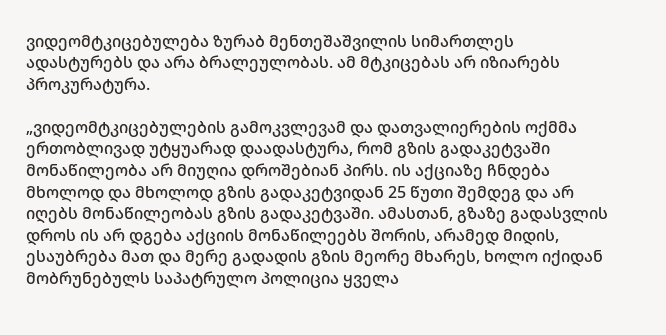ვიდეომტკიცებულება ზურაბ მენთეშაშვილის სიმართლეს ადასტურებს და არა ბრალეულობას. ამ მტკიცებას არ იზიარებს პროკურატურა.

„ვიდეომტკიცებულების გამოკვლევამ და დათვალიერების ოქმმა ერთობლივად უტყუარად დაადასტურა, რომ გზის გადაკეტვაში მონაწილეობა არ მიუღია დროშებიან პირს. ის აქციაზე ჩნდება მხოლოდ და მხოლოდ გზის გადაკეტვიდან 25 წუთი შემდეგ და არ იღებს მონაწილეობას გზის გადაკეტვაში. ამასთან, გზაზე გადასვლის დროს ის არ დგება აქციის მონაწილეებს შორის, არამედ მიდის, ესაუბრება მათ და მერე გადადის გზის მეორე მხარეს, ხოლო იქიდან მობრუნებულს საპატრულო პოლიცია ყველა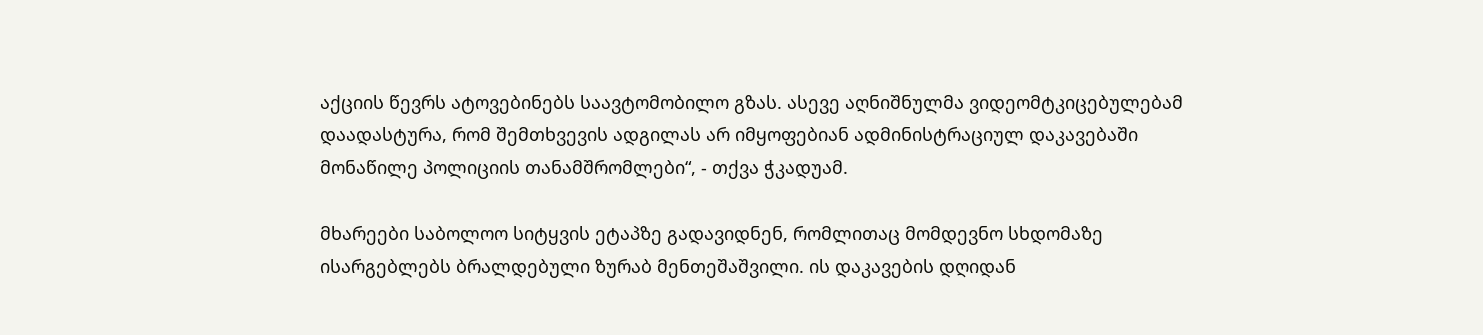აქციის წევრს ატოვებინებს საავტომობილო გზას. ასევე აღნიშნულმა ვიდეომტკიცებულებამ დაადასტურა, რომ შემთხვევის ადგილას არ იმყოფებიან ადმინისტრაციულ დაკავებაში მონაწილე პოლიციის თანამშრომლები“, - თქვა ჭკადუამ.

მხარეები საბოლოო სიტყვის ეტაპზე გადავიდნენ, რომლითაც მომდევნო სხდომაზე ისარგებლებს ბრალდებული ზურაბ მენთეშაშვილი. ის დაკავების დღიდან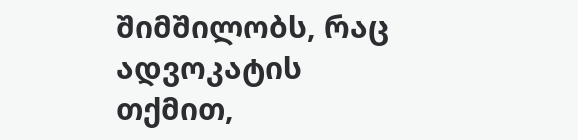შიმშილობს, რაც ადვოკატის თქმით,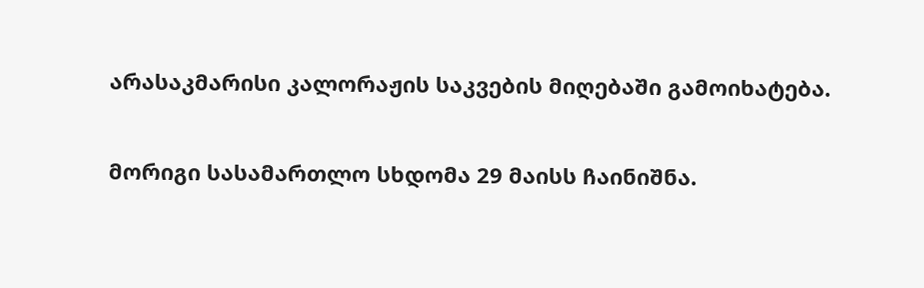არასაკმარისი კალორაჟის საკვების მიღებაში გამოიხატება.

მორიგი სასამართლო სხდომა 29 მაისს ჩაინიშნა.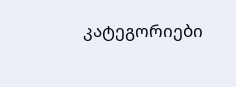კატეგორიები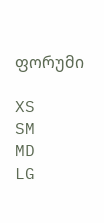ფორუმი

XS
SM
MD
LG